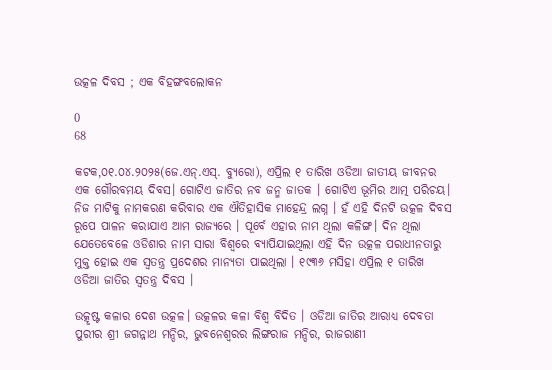ଉତ୍କଳ ଦିବସ ; ଏକ ବିହଙ୍ଗବଲୋକନ

0
68

କଟକ,୦୧.୦୪.୨୦୨୫(ଜେ.ଏନ୍.ଏସ୍. ବ୍ୟୁରୋ), ଏପ୍ରିଲ ୧ ତାରିଖ ଓଡିଆ ଜାତୀୟ ଜୀବନର ଏକ ଗୌରବମୟ ଦିବସ। ଗୋଟିଏ ଜାତିର ନବ ଜନ୍ମ ଜାତକ । ଗୋଟିଏ ଭୂମିର ଆତ୍ମ ପରିଚୟ। ନିଜ ମାଟିକୁ ନାମକରଣ କରିବାର ଏକ ଐତିହାସିକ ମାହେନ୍ଦ୍ର ଲଗ୍ନ । ହଁ ଏହି ଦିନଟି ଉତ୍କଳ ଦିବସ ରୂପେ ପାଳନ କରାଯାଏ ଆମ ରାଜ୍ୟରେ । ପୂର୍ବେ ଏହାର ନାମ ଥିଲା କଳିଙ୍ଗ। ଦିନ ଥିଲା ଯେତେବେଳେ ଓଡିଶାର ନାମ ସାରା ବିଶ୍ଵରେ ବ୍ୟାପିଯାଇଥିଲା ଏହି ଦିନ ଉତ୍କଳ ପରାଧୀନତାରୁ ମୁକ୍ତ ହୋଇ ଏକ ସ୍ଵତନ୍ତ୍ର ପ୍ରଦେଶର ମାନ୍ୟତା ପାଇଥିଲା । ୧୯୩୬ ମସିହା ଏପ୍ରିଲ ୧ ତାରିଖ ଓଡିଆ ଜାତିର ସ୍ଵତନ୍ତ୍ର ଦିବସ ।

ଉତ୍କୃଷ୍ଟ କଳାର ଦେଶ ଉତ୍କଳ। ଉତ୍କଳର କଳା ବିଶ୍ଵ ବିଦିତ । ଓଡିଆ ଜାତିର ଆରାଧ୍ୟ ଦେବତା ପୁରୀର ଶ୍ରୀ ଜଗନ୍ନାଥ ମନ୍ଦିର, ଭୁବନେଶ୍ଵରର ଲିଙ୍ଗରାଜ ମନ୍ଦିର, ରାଜରାଣୀ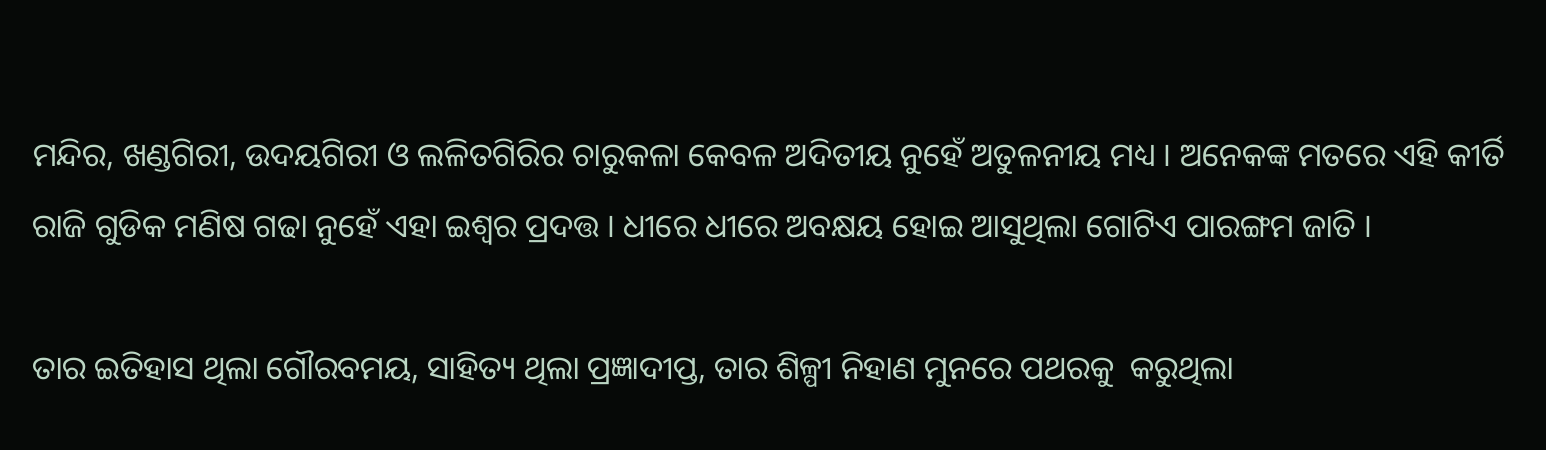ମନ୍ଦିର, ଖଣ୍ଡଗିରୀ, ଉଦୟଗିରୀ ଓ ଲଳିତଗିରିର ଚାରୁକଳା କେବଳ ଅଦିତୀୟ ନୁହେଁ ଅତୁଳନୀୟ ମଧ୍ୟ । ଅନେକଙ୍କ ମତରେ ଏହି କୀର୍ତି ରାଜି ଗୁଡିକ ମଣିଷ ଗଢା ନୁହେଁ ଏହା ଇଶ୍ଵର ପ୍ରଦତ୍ତ । ଧୀରେ ଧୀରେ ଅବକ୍ଷୟ ହୋଇ ଆସୁଥିଲା ଗୋଟିଏ ପାରଙ୍ଗମ ଜାତି ।

ତାର ଇତିହାସ ଥିଲା ଗୌରବମୟ, ସାହିତ୍ୟ ଥିଲା ପ୍ରଜ୍ଞାଦୀପ୍ତ, ତାର ଶିଳ୍ପୀ ନିହାଣ ମୁନରେ ପଥରକୁ  କରୁଥିଲା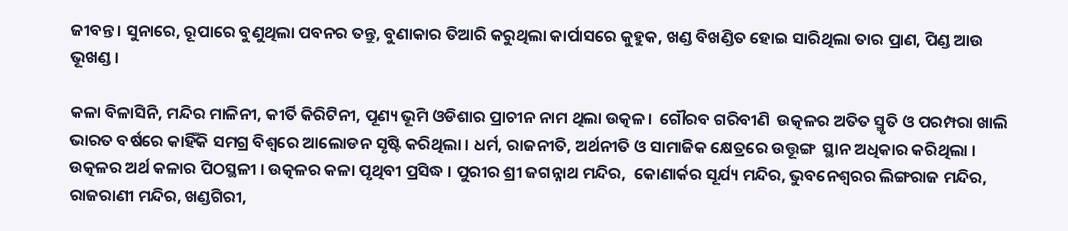ଜୀବନ୍ତ । ସୁନାରେ, ରୂପାରେ ବୁଣୁଥିଲା ପବନର ତନ୍ତୁ, ବୁଣାକାର ତିଆରି କରୁଥିଲା କାର୍ପାସରେ କୁହୁକ, ଖଣ୍ଡ ବିଖଣ୍ଡିତ ହୋଇ ସାରିଥିଲା ତାର ପ୍ରାଣ, ପିଣ୍ଡ ଆଉ ଭୂଖଣ୍ଡ ।

କଳା ବିଳାସିନି, ମନ୍ଦିର ମାଳିନୀ, କୀର୍ତି କିରିଟିନୀ, ପୂଣ୍ୟ ଭୂମି ଓଡିଶାର ପ୍ରାଚୀନ ନାମ ଥିଲା ଉତ୍କଳ।  ଗୌରବ ଗରିବୀଣି  ଉତ୍କଳର ଅତିତ ସ୍ମୃତି ଓ ପରମ୍ପରା ଖାଲି ଭାରତ ବର୍ଷରେ କାହିଁକି ସମଗ୍ର ବିଶ୍ବରେ ଆଲୋଡନ ସୃଷ୍ଟି କରିଥିଲା । ଧର୍ମ, ରାଜନୀତି, ଅର୍ଥନୀତି ଓ ସାମାଜିକ କ୍ଷେତ୍ରରେ ଉତ୍ତୂଙ୍ଗ  ସ୍ଥାନ ଅଧିକାର କରିଥିଲା । ଉତ୍କଳର ଅର୍ଥ କଳାର ପିଠସ୍ଥଳୀ । ଉତ୍କଳର କଳା ପୃଥିବୀ ପ୍ରସିଦ୍ଧ । ପୁରୀର ଶ୍ରୀ ଜଗନ୍ନାଥ ମନ୍ଦିର,  କୋଣାର୍କର ସୂର୍ଯ୍ୟ ମନ୍ଦିର, ଭୁବନେଶ୍ବରର ଲିଙ୍ଗରାଜ ମନ୍ଦିର, ରାଜରାଣୀ ମନ୍ଦିର, ଖଣ୍ଡଗିରୀ,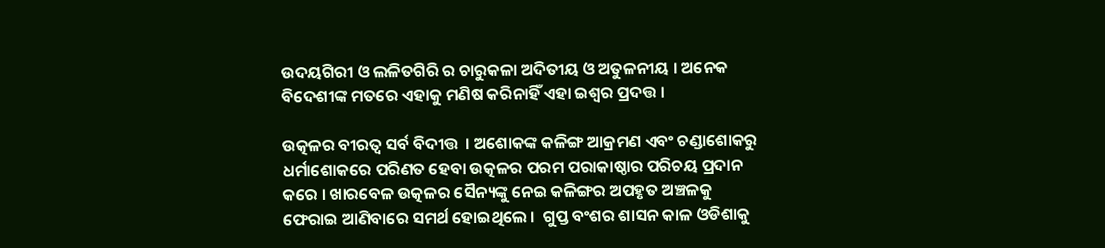ଉଦୟଗିରୀ ଓ ଲଳିତଗିରି ର ଚାରୁକଳା ଅଦିତୀୟ ଓ ଅତୁଳନୀୟ । ଅନେକ ବିଦେଶୀଙ୍କ ମତରେ ଏହାକୁ ମଣିଷ କରିନାହିଁ ଏହା ଇଶ୍ଵର ପ୍ରଦତ୍ତ ।

ଉତ୍କଳର ବୀରତ୍ଵ ସର୍ବ ବିଦୀତ୍ତ  । ଅଶୋକଙ୍କ କଳିଙ୍ଗ ଆକ୍ରମଣ ଏବଂ ଚଣ୍ଡାଶୋକରୁ ଧର୍ମାଶୋକରେ ପରିଣତ ହେବା ଉତ୍କଳର ପରମ ପରାକାଷ୍ଠାର ପରିଚୟ ପ୍ରଦାନ କରେ । ଖାରବେଳ ଉତ୍କଳର ସୈନ୍ୟଙ୍କୁ ନେଇ କଳିଙ୍ଗର ଅପହୃତ ଅଞ୍ଚଳକୁ ଫେରାଇ ଆଣିବାରେ ସମର୍ଥ ହୋଇଥିଲେ ।  ଗୁପ୍ତ ବଂଶର ଶାସନ କାଳ ଓଡିଶାକୁ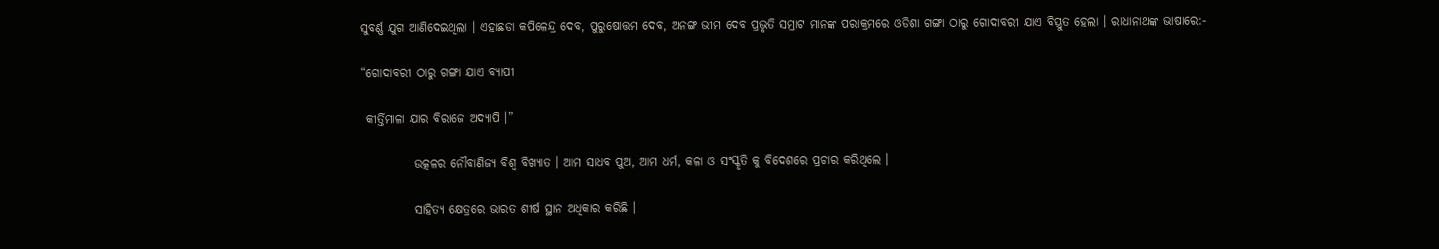ସୁବର୍ଣ୍ଣ ଯୁଗ ଆଣିଦେଇଥିଲା । ଏହାଛଡା କପିଳେନ୍ଦ୍ର ଦେବ, ପୁରୁଷୋତ୍ତମ ଦେବ, ଅନଙ୍ଗ ଭୀମ ଦେବ ପ୍ରଭୃତି ସମ୍ରାଟ ମାନଙ୍କ ପରାକ୍ରମରେ ଓଡିଶା ଗଙ୍ଗା ଠାରୁ ଗୋଦାବରୀ ଯାଏ ବିସ୍ତ୍ରୁତ ହେଲା । ରାଧାନାଥଙ୍କ ଭାଷାରେ:-

“ଗୋଦାବରୀ ଠାରୁ ଗଙ୍ଗା ଯାଏ ବ୍ୟାପୀ

 କୀର୍ତ୍ତିମାଳା ଯାର ବିରାଜେ ଅଦ୍ୟାପି ।”

           ଉତ୍କଳର ନୌବାଣିଜ୍ୟ ବିଶ୍ଵ ବିଖ୍ୟାତ । ଆମ ସାଧବ ପୁଅ, ଆମ ଧର୍ମ, କଳା ଓ ସଂସ୍କୃତି କୁ ବିଦେଶରେ ପ୍ରଚାର କରିଥିଲେ ।

           ସାହିତ୍ୟ କ୍ଷେତ୍ରରେ ଭାରତ ଶୀର୍ଷ ସ୍ଥାନ ଅଧିକାର କରିଛି ।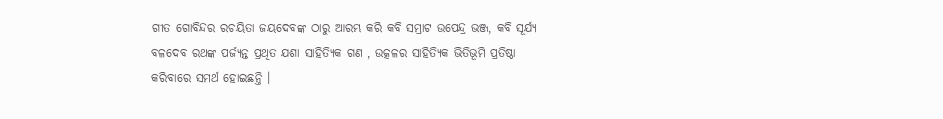ଗୀତ ଗୋବିନ୍ଦର ରଚୟିତା ଜୟଦେବଙ୍କ ଠାରୁ ଆରମ୍ଭ କରି କବି ସମ୍ରାଟ ଉପେନ୍ଦ୍ର ଭଞ୍ଜ, କବି ସୂର୍ଯ୍ୟ ବଳଦେବ ରଥଙ୍କ ପର୍ଜ୍ୟନ୍ତ ପ୍ରଥିତ ଯଶା ସାହିତ୍ୟିକ ଗଣ , ଉତ୍କଳର ସାହିତ୍ୟିକ ଭିତିଭୂମି ପ୍ରତିଷ୍ଠା କରିବାରେ ସମର୍ଥ ହୋଇଛନ୍ତି ।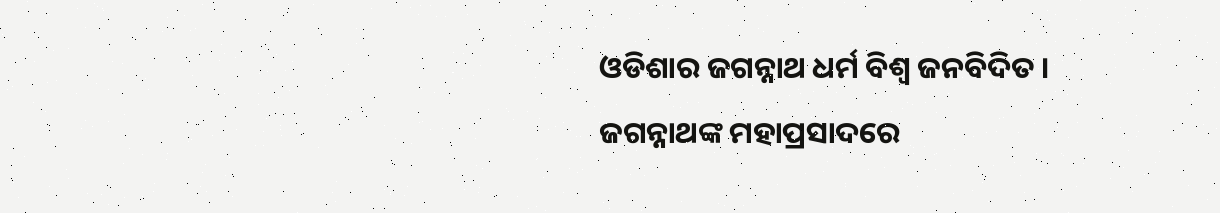ଓଡିଶାର ଜଗନ୍ନାଥ ଧର୍ମ ବିଶ୍ଵ ଜନବିଦିତ । ଜଗନ୍ନାଥଙ୍କ ମହାପ୍ରସାଦରେ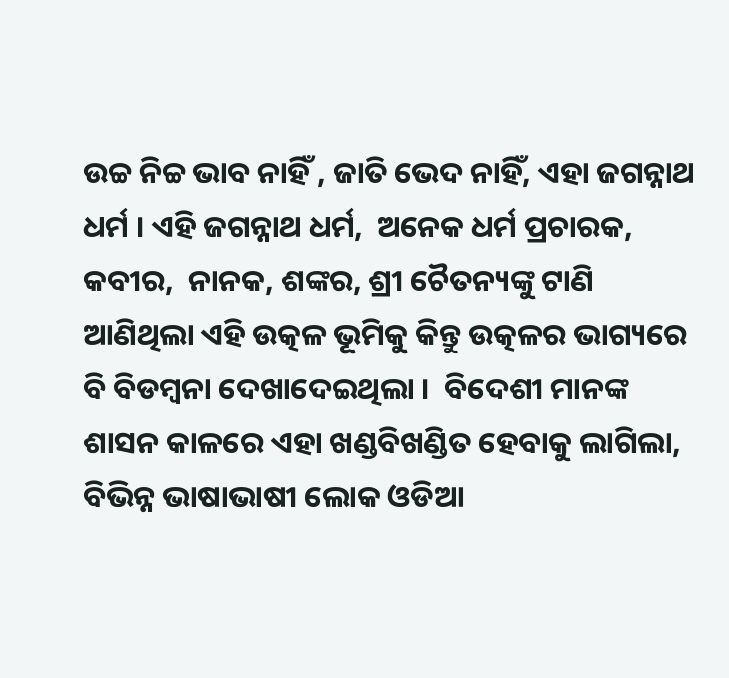ଉଚ୍ଚ ନିଚ୍ଚ ଭାବ ନାହିଁ , ଜାତି ଭେଦ ନାହିଁ, ଏହା ଜଗନ୍ନାଥ ଧର୍ମ । ଏହି ଜଗନ୍ନାଥ ଧର୍ମ,  ଅନେକ ଧର୍ମ ପ୍ରଚାରକ, କବୀର,  ନାନକ, ଶଙ୍କର, ଶ୍ରୀ ଚୈତନ୍ୟଙ୍କୁ ଟାଣି ଆଣିଥିଲା ଏହି ଉତ୍କଳ ଭୂମିକୁ କିନ୍ତୁ ଉତ୍କଳର ଭାଗ୍ୟରେ ବି ବିଡମ୍ବନା ଦେଖାଦେଇଥିଲା ।  ବିଦେଶୀ ମାନଙ୍କ ଶାସନ କାଳରେ ଏହା ଖଣ୍ଡବିଖଣ୍ଡିତ ହେବାକୁ ଲାଗିଲା, ବିଭିନ୍ନ ଭାଷାଭାଷୀ ଲୋକ ଓଡିଆ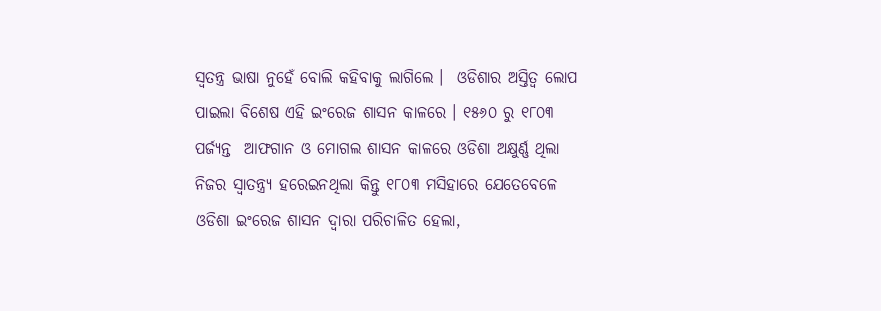ସ୍ଵତନ୍ତ୍ର ଭାଷା ନୁହେଁ ବୋଲି କହିବାକୁ ଲାଗିଲେ ।  ଓଡିଶାର ଅସ୍ତିତ୍ଵ ଲୋପ ପାଇଲା ବିଶେଷ ଏହି ଇଂରେଜ ଶାସନ କାଳରେ । ୧୫୬୦ ରୁ ୧୮୦୩ ପର୍ଜ୍ୟନ୍ତ  ଆଫଗାନ ଓ ମୋଗଲ ଶାସନ କାଳରେ ଓଡିଶା ଅକ୍ଷୁର୍ଣ୍ଣ ଥିଲା ନିଜର ସ୍ଵାତନ୍ତ୍ର୍ୟ ହରେଇନଥିଲା କିନ୍ତୁ ୧୮୦୩ ମସିହାରେ ଯେତେବେଳେ ଓଡିଶା ଇଂରେଜ ଶାସନ ଦ୍ଵାରା ପରିଚାଳିତ ହେଲା,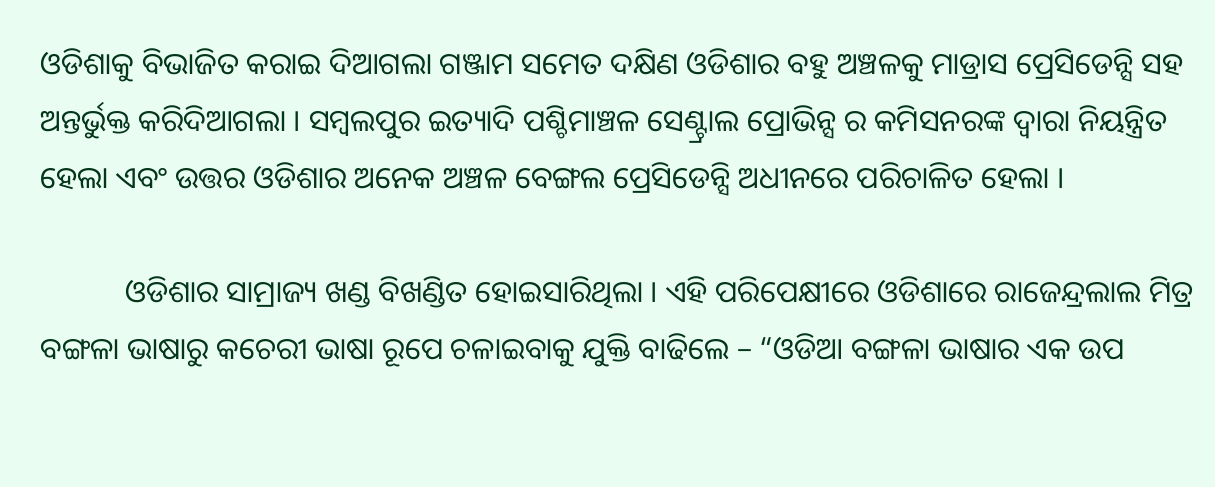ଓଡିଶାକୁ ବିଭାଜିତ କରାଇ ଦିଆଗଲା ଗଞ୍ଜାମ ସମେତ ଦକ୍ଷିଣ ଓଡିଶାର ବହୁ ଅଞ୍ଚଳକୁ ମାଡ୍ରାସ ପ୍ରେସିଡେନ୍ସି ସହ ଅନ୍ତର୍ଭୁକ୍ତ କରିଦିଆଗଲା । ସମ୍ବଲପୁର ଇତ୍ୟାଦି ପଶ୍ଚିମାଞ୍ଚଳ ସେଣ୍ଟ୍ରାଲ ପ୍ରୋଭିନ୍ସ ର କମିସନରଙ୍କ ଦ୍ଵାରା ନିୟନ୍ତ୍ରିତ ହେଲା ଏବଂ ଉତ୍ତର ଓଡିଶାର ଅନେକ ଅଞ୍ଚଳ ବେଙ୍ଗଲ ପ୍ରେସିଡେନ୍ସି ଅଧୀନରେ ପରିଚାଳିତ ହେଲା ।

           ଓଡିଶାର ସାମ୍ରାଜ୍ୟ ଖଣ୍ଡ ବିଖଣ୍ଡିତ ହୋଇସାରିଥିଲା । ଏହି ପରିପେକ୍ଷୀରେ ଓଡିଶାରେ ରାଜେନ୍ଦ୍ରଲାଲ ମିତ୍ର ବଙ୍ଗଳା ଭାଷାରୁ କଚେରୀ ଭାଷା ରୂପେ ଚଳାଇବାକୁ ଯୁକ୍ତି ବାଢିଲେ – “ଓଡିଆ ବଙ୍ଗଳା ଭାଷାର ଏକ ଉପ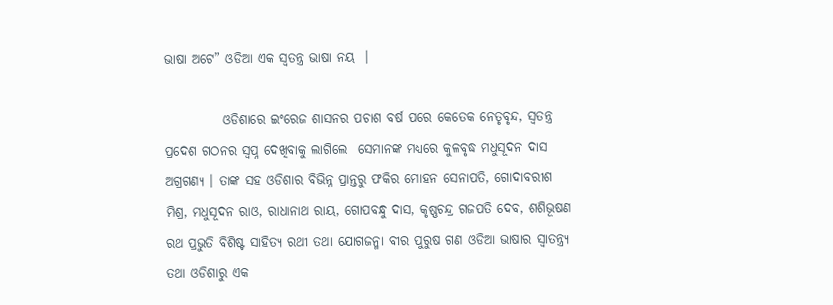ଭାଷା ଅଟେ” ଓଡିଆ ଏକ ସ୍ଵତନ୍ତ୍ର ଭାଷା ନୟ  ।

           ଓଡିଶାରେ ଇଂରେଜ ଶାସନର ପଚାଶ ବର୍ଷ ପରେ କେତେକ ନେତୃବୃନ୍ଦ, ସ୍ଵତନ୍ତ୍ର ପ୍ରଦେଶ ଗଠନର ସ୍ଵପ୍ନ ଦେଖିବାକୁ ଲାଗିଲେ  ସେମାନଙ୍କ ମଧ୍ୟରେ କୁଳବୃଦ୍ଧ ମଧୁସୂଦନ ଦାସ ଅଗ୍ରଗଣ୍ୟ । ତାଙ୍କ ସହ ଓଡିଶାର ବିଭିନ୍ନ ପ୍ରାନ୍ତରୁ ଫକିର ମୋହନ ସେନାପତି, ଗୋଦାବରୀଶ ମିଶ୍ର, ମଧୁସୂଦନ ରାଓ, ରାଧାନାଥ ରାୟ, ଗୋପବନ୍ଧୁ ଦାସ, କୃଷ୍ଣଚନ୍ଦ୍ର ଗଜପତି ଦେବ, ଶଶିଭୂଷଣ ରଥ ପ୍ରଭୁତି ବିଶିଷ୍ଟ ସାହିତ୍ୟ ରଥୀ ତଥା ଯୋଗଜନ୍ମା ବୀର ପୁରୁଷ ଗଣ ଓଡିଆ ଭାଷାର ସ୍ଵାତନ୍ତ୍ର୍ୟ  ତଥା ଓଡିଶାରୁ ଏକ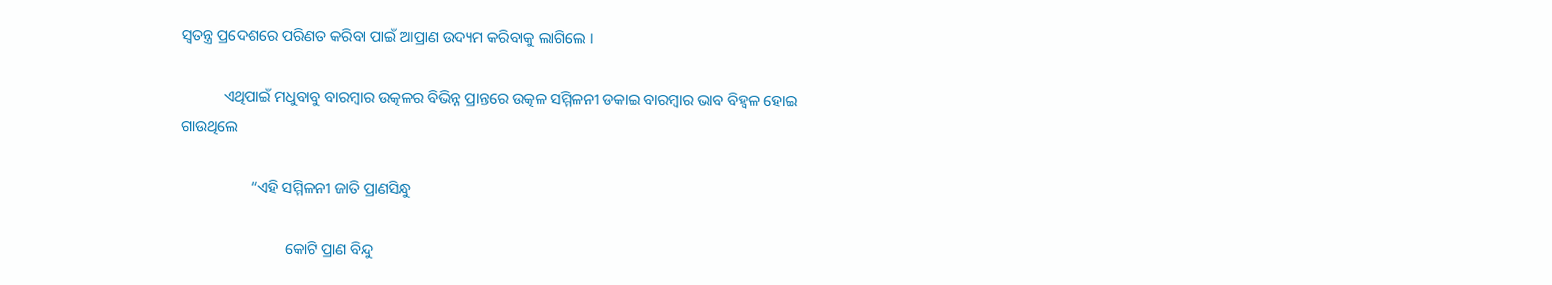ସ୍ଵତନ୍ତ୍ର ପ୍ରଦେଶରେ ପରିଣତ କରିବା ପାଇଁ ଆପ୍ରାଣ ଉଦ୍ୟମ କରିବାକୁ ଲାଗିଲେ ।

           ଏଥିପାଇଁ ମଧୁବାବୁ ବାରମ୍ବାର ଉତ୍କଳର ବିଭିନ୍ନ ପ୍ରାନ୍ତରେ ଉତ୍କଳ ସମ୍ମିଳନୀ ଡକାଇ ବାରମ୍ବାର ଭାବ ବିହ୍ଵଳ ହୋଇ ଗାଉଥିଲେ

                  “ଏହି ସମ୍ମିଳନୀ ଜାତି ପ୍ରାଣସିନ୍ଧୁ

                           କୋଟି ପ୍ରାଣ ବିନ୍ଦୁ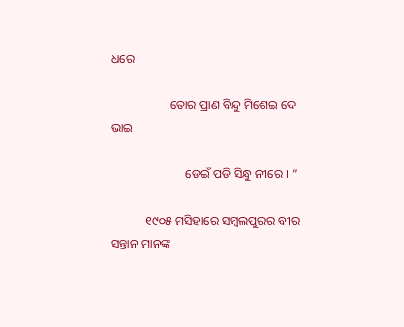ଧରେ

                   ତୋର ପ୍ରାଣ ବିନ୍ଦୁ ମିଶେଇ ଦେ ଭାଇ

                        ଡେଇଁ ପଡି ସିନ୍ଧୁ ନୀରେ । “

           ୧୯୦୫ ମସିହାରେ ସମ୍ବଲପୁରର ବୀର ସନ୍ତାନ ମାନଙ୍କ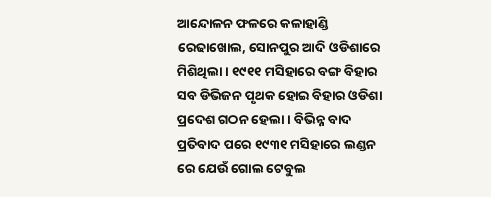ଆନ୍ଦୋଳନ ଫଳରେ କଳାହାଣ୍ଡି ରେଢାଖୋଲ, ସୋନପୁର ଆଦି ଓଡିଶାରେ ମିଶିଥିଲା । ୧୯୧୧ ମସିହାରେ ବଙ୍ଗ ବିହାର ସବ ଡିଭିଜନ ପୃଥକ ହୋଇ ବିହାର ଓଡିଶା ପ୍ରଦେଶ ଗଠନ ହେଲା । ବିଭିନ୍ନ ବାଦ ପ୍ରତିବାଦ ପରେ ୧୯୩୧ ମସିହାରେ ଲଣ୍ଡନ ରେ ଯେଉଁ ଗୋଲ ଟେବୁଲ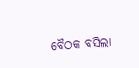ବୈଠକ ବସିଲା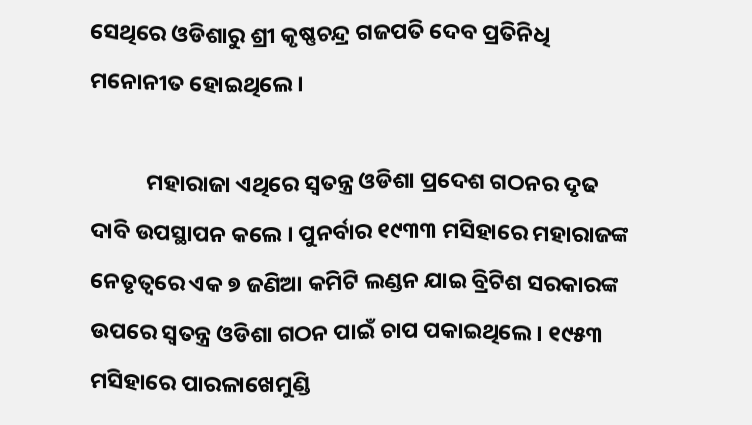ସେଥିରେ ଓଡିଶାରୁ ଶ୍ରୀ କୃଷ୍ଣଚନ୍ଦ୍ର ଗଜପତି ଦେବ ପ୍ରତିନିଧି ମନୋନୀତ ହୋଇଥିଲେ ।

           ମହାରାଜା ଏଥିରେ ସ୍ଵତନ୍ତ୍ର ଓଡିଶା ପ୍ରଦେଶ ଗଠନର ଦୃଢ ଦାବି ଉପସ୍ଥାପନ କଲେ । ପୁନର୍ବାର ୧୯୩୩ ମସିହାରେ ମହାରାଜଙ୍କ ନେତୃତ୍ବରେ ଏକ ୭ ଜଣିଆ କମିଟି ଲଣ୍ଡନ ଯାଇ ବ୍ରିଟିଶ ସରକାରଙ୍କ ଉପରେ ସ୍ଵତନ୍ତ୍ର ଓଡିଶା ଗଠନ ପାଇଁ ଚାପ ପକାଇଥିଲେ । ୧୯୫୩ ମସିହାରେ ପାରଳାଖେମୁଣ୍ଡି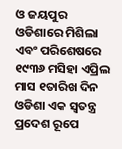ଓ ଜୟପୁର ଓଡିଶାରେ ମିଶିଲା  ଏବଂ ପରିଶେଷରେ ୧୯୩୬ ମସିହା ଏପ୍ରିଲ ମାସ ୧ତାରିଖ ଦିନ ଓଡିଶା ଏକ ସ୍ଵତନ୍ତ୍ର ପ୍ରଦେଶ ରୂପେ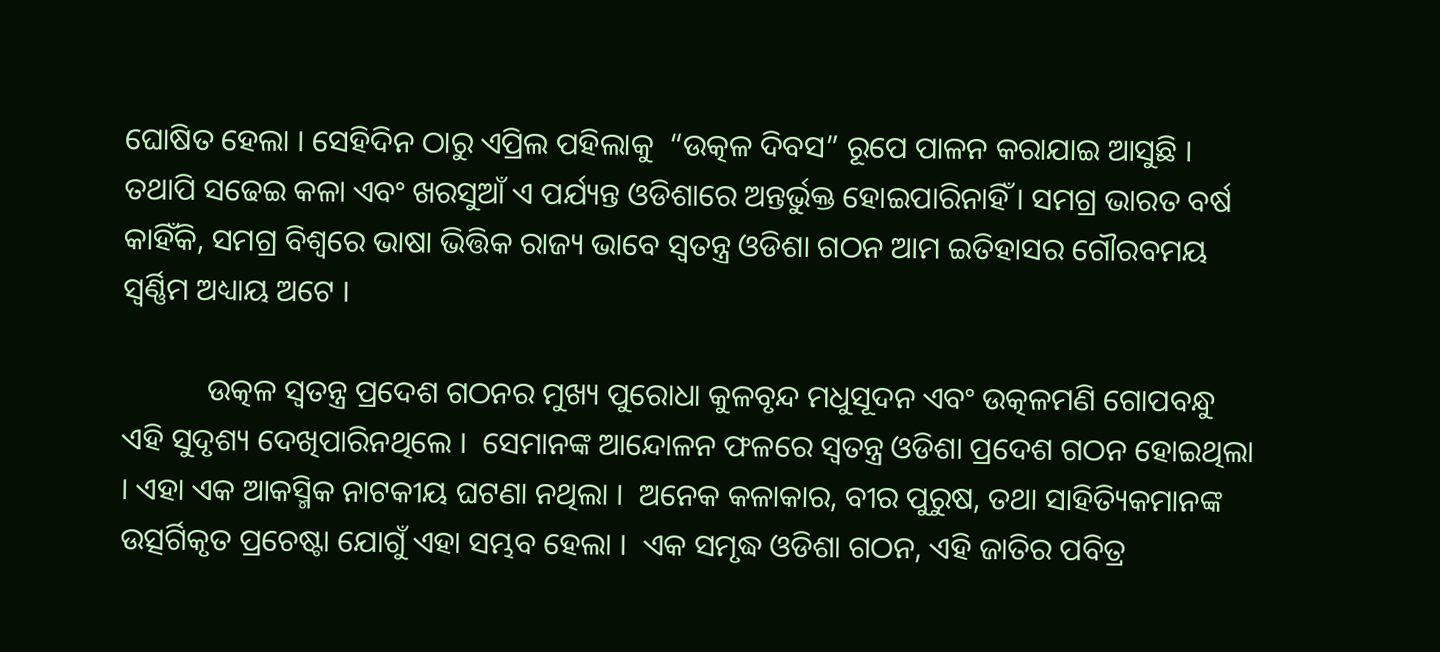ଘୋଷିତ ହେଲା । ସେହିଦିନ ଠାରୁ ଏପ୍ରିଲ ପହିଲାକୁ  “ଉତ୍କଳ ଦିବସ” ରୂପେ ପାଳନ କରାଯାଇ ଆସୁଛି ।  ତଥାପି ସଢେଇ କଳା ଏବଂ ଖରସୁଆଁ ଏ ପର୍ଯ୍ୟନ୍ତ ଓଡିଶାରେ ଅନ୍ତର୍ଭୁକ୍ତ ହୋଇପାରିନାହିଁ । ସମଗ୍ର ଭାରତ ବର୍ଷ କାହିଁକି, ସମଗ୍ର ବିଶ୍ଵରେ ଭାଷା ଭିତ୍ତିକ ରାଜ୍ୟ ଭାବେ ସ୍ଵତନ୍ତ୍ର ଓଡିଶା ଗଠନ ଆମ ଇତିହାସର ଗୌରବମୟ  ସ୍ଵର୍ଣ୍ଣିମ ଅଧ୍ୟାୟ ଅଟେ ।

           ଉତ୍କଳ ସ୍ଵତନ୍ତ୍ର ପ୍ରଦେଶ ଗଠନର ମୁଖ୍ୟ ପୁରୋଧା କୁଳବୃନ୍ଦ ମଧୁସୂଦନ ଏବଂ ଉତ୍କଳମଣି ଗୋପବନ୍ଧୁ ଏହି ସୁଦୃଶ୍ୟ ଦେଖିପାରିନଥିଲେ ।  ସେମାନଙ୍କ ଆନ୍ଦୋଳନ ଫଳରେ ସ୍ଵତନ୍ତ୍ର ଓଡିଶା ପ୍ରଦେଶ ଗଠନ ହୋଇଥିଲା । ଏହା ଏକ ଆକସ୍ମିକ ନାଟକୀୟ ଘଟଣା ନଥିଲା ।  ଅନେକ କଳାକାର, ବୀର ପୁରୁଷ, ତଥା ସାହିତ୍ୟିକମାନଙ୍କ ଉତ୍ସର୍ଗିକୃତ ପ୍ରଚେଷ୍ଟା ଯୋଗୁଁ ଏହା ସମ୍ଭବ ହେଲା ।  ଏକ ସମୃଦ୍ଧ ଓଡିଶା ଗଠନ, ଏହି ଜାତିର ପବିତ୍ର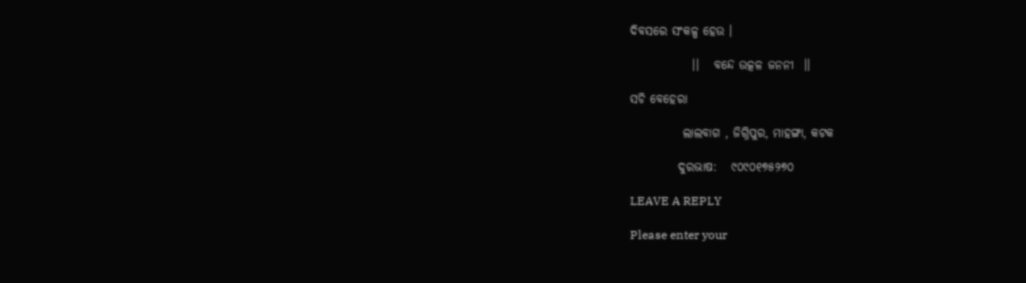ଦିବସରେ ସଂକଳ୍ପ ହେଉ ।

             ।।   ବନ୍ଦେ ଉତ୍କଳ ଜନନୀ  ।।

ସଚି ବେହେରା

           ଲାଲବାଗ , ଜିଗ୍ନିପୁର, ମାହଙ୍ଗା, କଟକ

          ଦୁରଭାଷ:   ୯୦୯୦୧୭୫୨୭୦

LEAVE A REPLY

Please enter your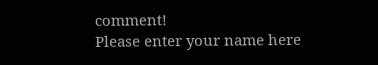comment!
Please enter your name here